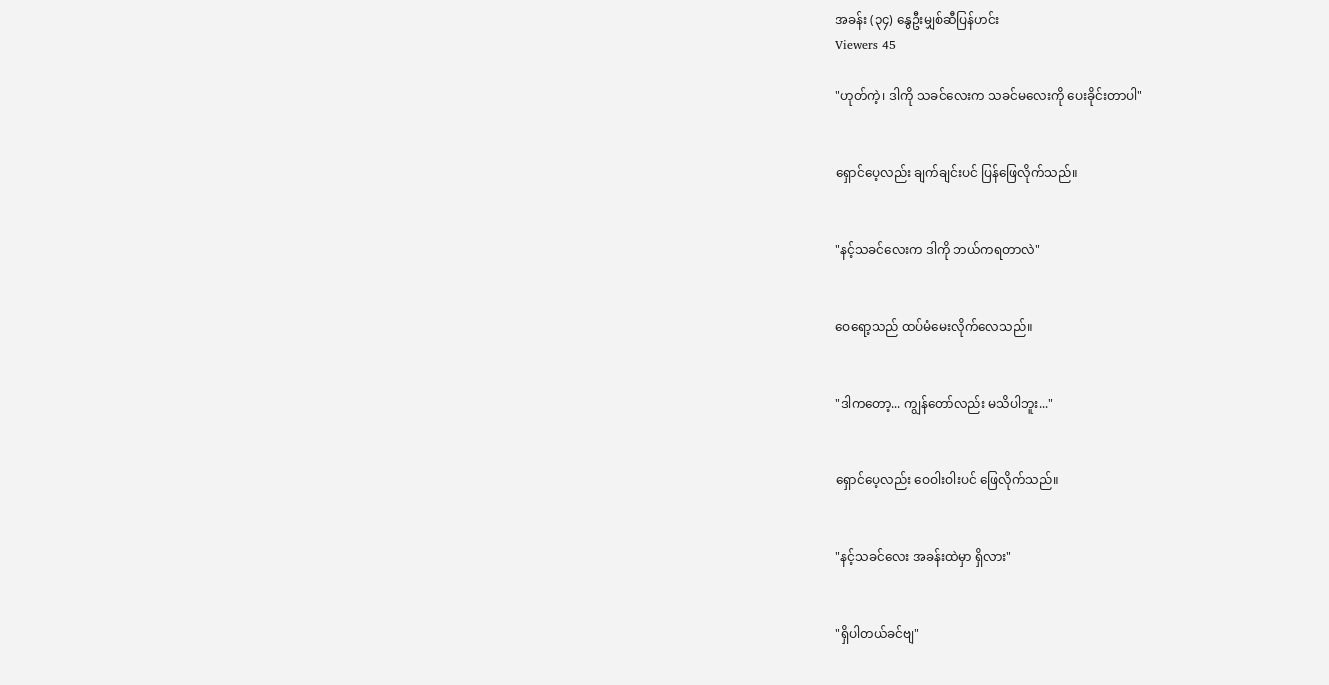အခန်း (၃၄) နွေဦးမျှစ်ဆီပြန်ဟင်း
Viewers 45

"ဟုတ်ကဲ့၊ ဒါကို သခင်လေးက သခင်မလေးကို ပေးခိုင်းတာပါ"


ရှောင်ပေ့လည်း ချက်ချင်းပင် ပြန်ဖြေလိုက်သည်။


"နင့်သခင်လေးက ဒါကို ဘယ်ကရတာလဲ"


ဝေရော့သည် ထပ်မံမေးလိုက်လေသည်။


"ဒါကတော့... ကျွန်တော်လည်း မသိပါဘူး..."


ရှောင်ပေ့လည်း ဝေဝါးဝါးပင် ဖြေလိုက်သည်။


"နင့်သခင်လေး အခန်းထဲမှာ ရှိလား"


"ရှိပါတယ်ခင်ဗျ"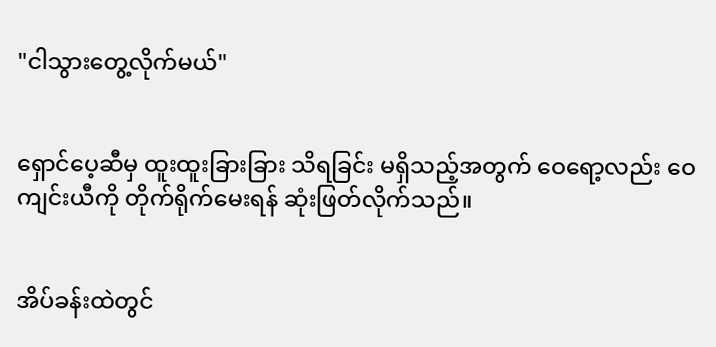"ငါသွားတွေ့လိုက်မယ်"


ရှောင်ပေ့ဆီမှ ထူးထူးခြားခြား သိရခြင်း မရှိသည့်အတွက် ဝေရော့လည်း ဝေကျင်းယီကို တိုက်ရိုက်မေးရန် ဆုံးဖြတ်လိုက်သည်။


အိပ်ခန်းထဲတွင်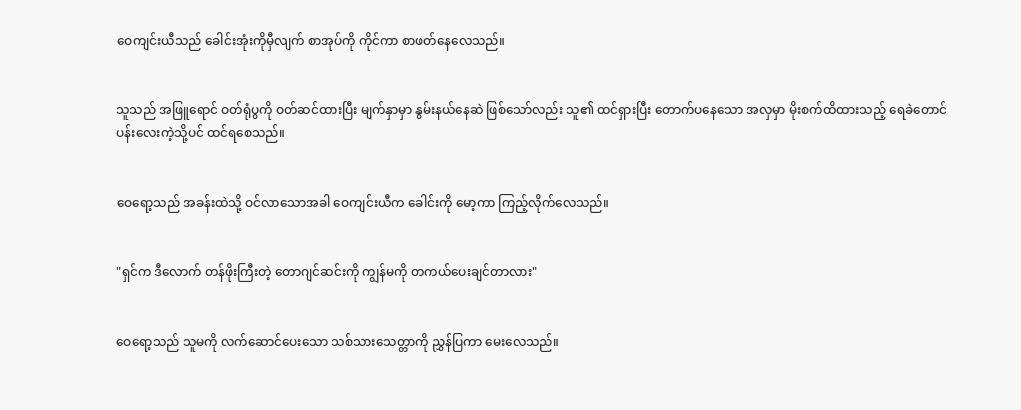ဝေကျင်းယီသည် ခေါင်းအုံးကိုမှီလျက် စာအုပ်ကို ကိုင်ကာ စာဖတ်နေလေသည်။


သူသည် အဖြူရောင် ဝတ်ရုံပွကို ဝတ်ဆင်ထားပြီး မျက်နှာမှာ နွမ်းနယ်နေဆဲ ဖြစ်သော်လည်း သူ၏ ထင်ရှားပြီး တောက်ပနေသော အလှမှာ မိုးစက်ထိထားသည့် ရေခဲတောင်ပန်းလေးကဲ့သို့ပင် ထင်ရစေသည်။


ဝေရော့သည် အခန်းထဲသို့ ဝင်လာသောအခါ ဝေကျင်းယီက ခေါင်းကို မော့ကာ ကြည့်လိုက်လေသည်။


"ရှင်က ဒီလောက် တန်ဖိုးကြီးတဲ့ တောဂျင်ဆင်းကို ကျွန်မကို တကယ်ပေးချင်တာလား"


ဝေရော့သည် သူမကို လက်ဆောင်ပေးသော သစ်သားသေတ္တာကို ညွှန်ပြကာ မေးလေသည်။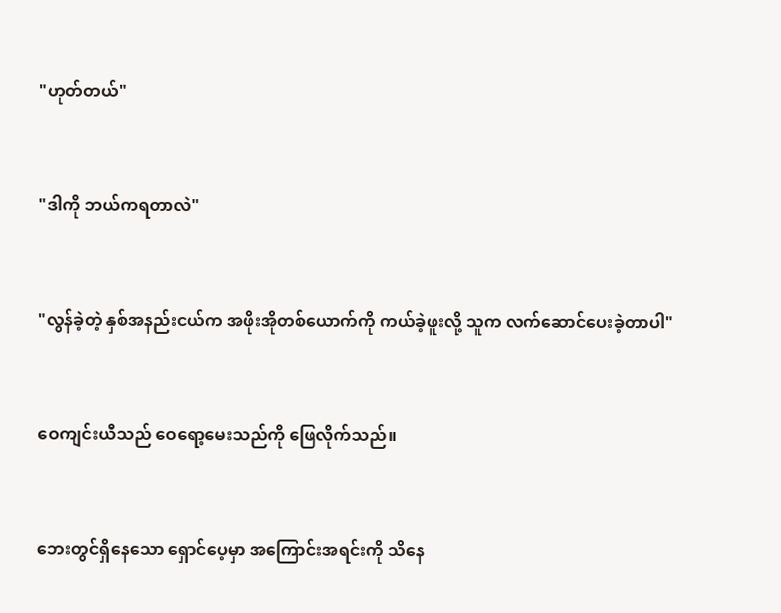"ဟုတ်တယ်"


"ဒါကို ဘယ်ကရတာလဲ"


"လွန်ခဲ့တဲ့ နှစ်အနည်းငယ်က အဖိုးအိုတစ်ယောက်ကို ကယ်ခဲ့ဖူးလို့ သူက လက်ဆောင်ပေးခဲ့တာပါ"


ဝေကျင်းယီသည် ဝေရော့မေးသည်ကို ဖြေလိုက်သည်။


ဘေးတွင်ရှိနေသော ရှောင်ပေ့မှာ အကြောင်းအရင်းကို သိနေ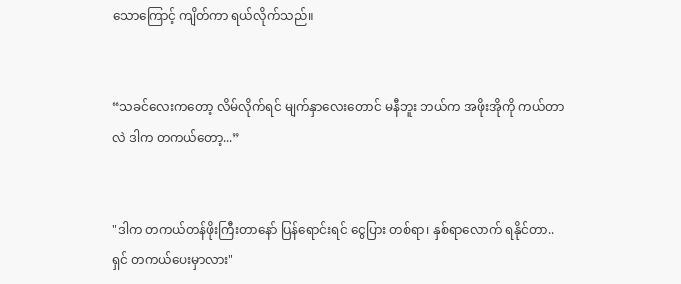သောကြောင့် ကျိတ်ကာ ရယ်လိုက်သည်။


“သခင်လေးကတော့ လိမ်လိုက်ရင် မျက်နှာလေးတောင် မနီဘူး ဘယ်က အဖိုးအိုကို ကယ်တာလဲ ဒါက တကယ်တော့...”


"ဒါက တကယ်တန်ဖိုးကြီးတာနော် ပြန်ရောင်းရင် ငွေပြား တစ်ရာ၊ နှစ်ရာလောက် ရနိုင်တာ.. ရှင် တကယ်ပေးမှာလား"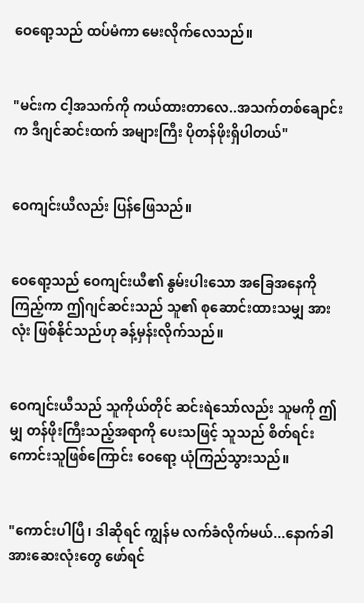ဝေရော့သည် ထပ်မံကာ မေးလိုက်လေသည်။


"မင်းက ငါ့အသက်ကို ကယ်ထားတာလေ..အသက်တစ်ချောင်းက ဒီဂျင်ဆင်းထက် အများကြီး ပိုတန်ဖိုးရှိပါတယ်"


ဝေကျင်းယီလည်း ပြန်ဖြေသည်။


ဝေရော့သည် ဝေကျင်းယီ၏ နွမ်းပါးသော အခြေအနေကို ကြည့်ကာ ဤဂျင်ဆင်းသည် သူ၏ စုဆောင်းထားသမျှ အားလုံး ဖြစ်နိုင်သည်ဟု ခန့်မှန်းလိုက်သည်။


ဝေကျင်းယီသည် သူကိုယ်တိုင် ဆင်းရဲသော်လည်း သူမကို ဤမျှ တန်ဖိုးကြီးသည့်အရာကို ပေးသဖြင့် သူသည် စိတ်ရင်းကောင်းသူဖြစ်ကြောင်း ဝေရော့ ယုံကြည်သွားသည်။


"ကောင်းပါပြီ၊ ဒါဆိုရင် ကျွန်မ လက်ခံလိုက်မယ်...နောက်ခါ အားဆေးလုံးတွေ ဖော်ရင်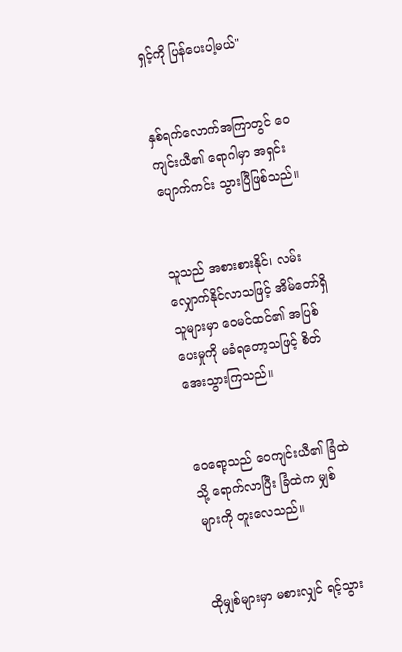ရှင့်ကို ပြန်ပေးပါ့မယ်"


နှစ်ရက်လောက်အကြာတွင် ဝေကျင်းယီ၏ ရောဂါမှာ အရှင်းပျောက်ကင်း သွားပြီဖြစ်သည်။


သူသည် အစားစားနိုင်၊ လမ်းလျှောက်နိုင်လာသဖြင့် အိမ်တော်ရှိသူများမှာ ဝေမင်ထင်၏ အပြစ်ပေးမှုကို မခံရတော့သဖြင့် စိတ်အေးသွားကြသည်။


ဝေရော့သည် ဝေကျင်းယီ၏ ခြံထဲသို့ ရောက်လာပြီး ခြံထဲက မျှစ်များကို တူးလေသည်။


ထိုမျှစ်များမှာ မစားလျှင် ရင့်သွား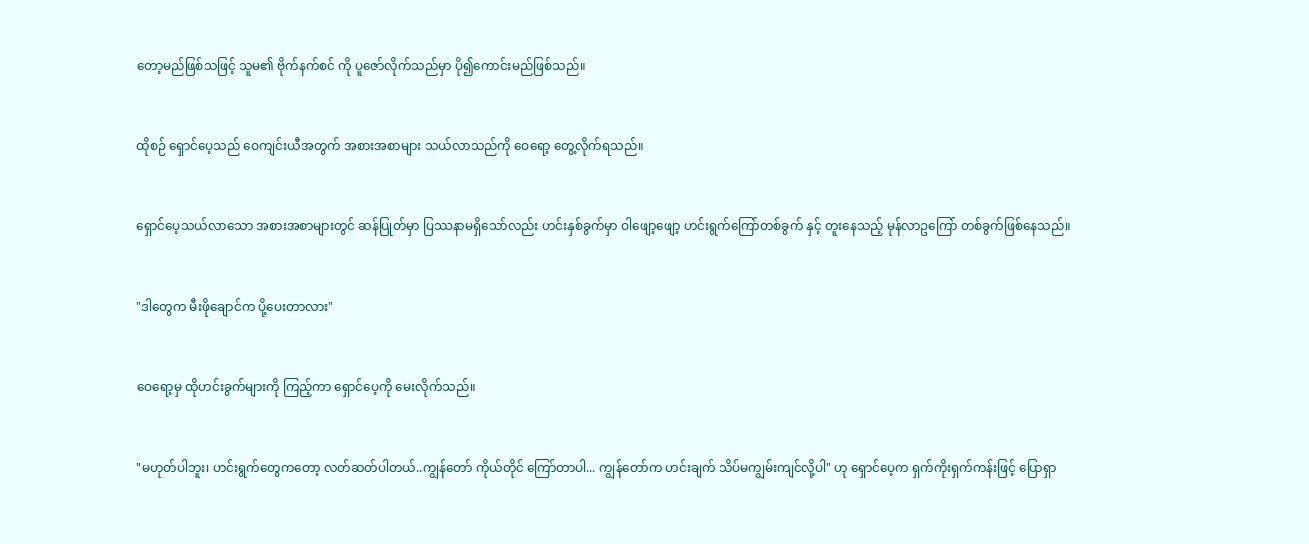တော့မည်ဖြစ်သဖြင့် သူမ၏ ဗိုက်နက်စင် ကို ပူဇော်လိုက်သည်မှာ ပို၍ကောင်းမည်ဖြစ်သည်။


ထိုစဉ် ရှောင်ပေ့သည် ဝေကျင်းယီအတွက် အစားအစာများ သယ်လာသည်ကို ဝေရော့ တွေ့လိုက်ရသည်။


ရှောင်ပေ့သယ်လာသော အစားအစာများတွင် ဆန်ပြုတ်မှာ ပြဿနာမရှိသော်လည်း ဟင်းနှစ်ခွက်မှာ ဝါဖျော့ဖျော့ ဟင်းရွက်ကြော်တစ်ခွက် နှင့် တူးနေသည့် မုန်လာဥကြော် တစ်ခွက်ဖြစ်နေသည်။


"ဒါတွေက မီးဖိုချောင်က ပို့ပေးတာလား"


ဝေရော့မှ ထိုဟင်းခွက်များကို ကြည့်ကာ ရှောင်ပေ့ကို မေးလိုက်သည်။


"မဟုတ်ပါဘူး၊ ဟင်းရွက်တွေကတော့ လတ်ဆတ်ပါတယ်..ကျွန်တော် ကိုယ်တိုင် ကြော်တာပါ... ကျွန်တော်က ဟင်းချက် သိပ်မကျွမ်းကျင်လို့ပါ" ဟု ရှောင်ပေ့က ရှက်ကိုးရှက်ကန်းဖြင့် ပြောရှာ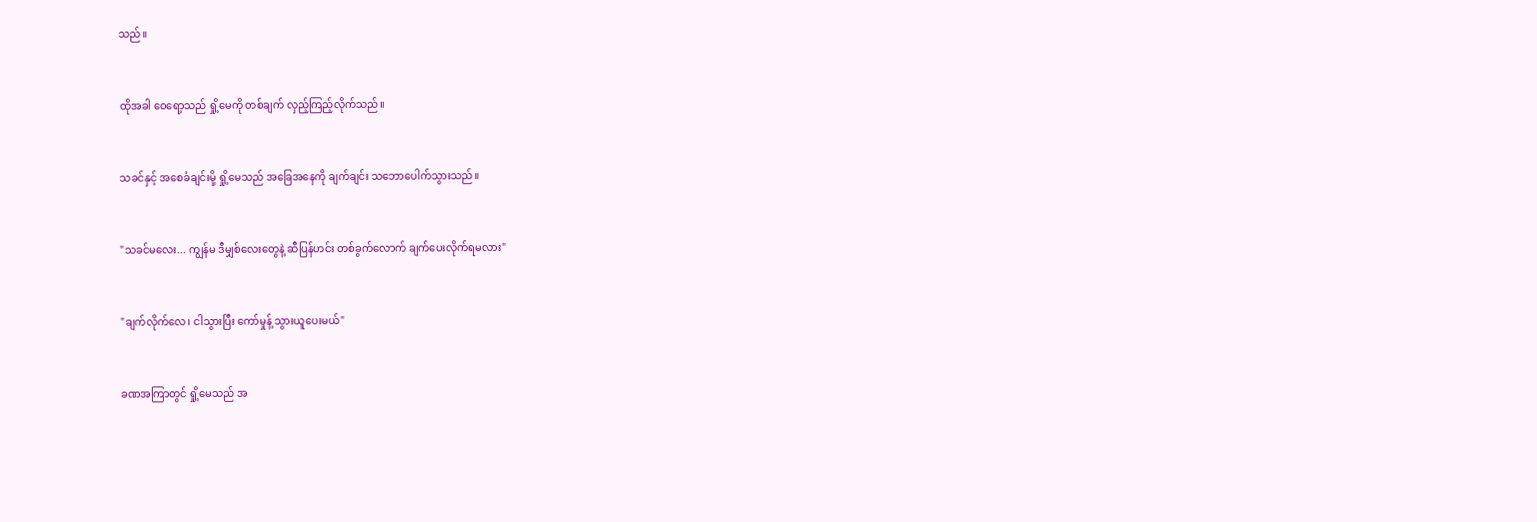သည်။


ထိုအခါ ဝေရော့သည် ရှို့မေကို တစ်ချက် လှည့်ကြည့်လိုက်သည်။


သခင်နှင့် အစေခံချင်းမို့ ရှို့မေသည် အခြေအနေကို ချက်ချင်း သဘောပေါက်သွားသည်။


"သခင်မလေး... ကျွန်မ ဒီမျှစ်လေးတွေနဲ့ ဆီပြန်ဟင်း တစ်ခွက်လောက် ချက်ပေးလိုက်ရမလား"


"ချက်လိုက်လေ၊ ငါသွားပြီး ကော်မှုန့် သွားယူပေးမယ်"


ခဏအကြာတွင် ရှို့မေသည် အ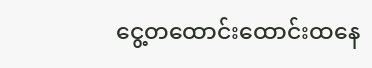ငွေ့တထောင်းထောင်းထနေ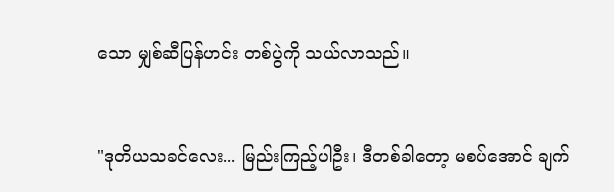သော မျှစ်ဆီပြန်ဟင်း တစ်ပွဲကို သယ်လာသည်။


"ဒုတိယသခင်လေး... မြည်းကြည့်ပါဦး၊ ဒီတစ်ခါတော့ မစပ်အောင် ချက်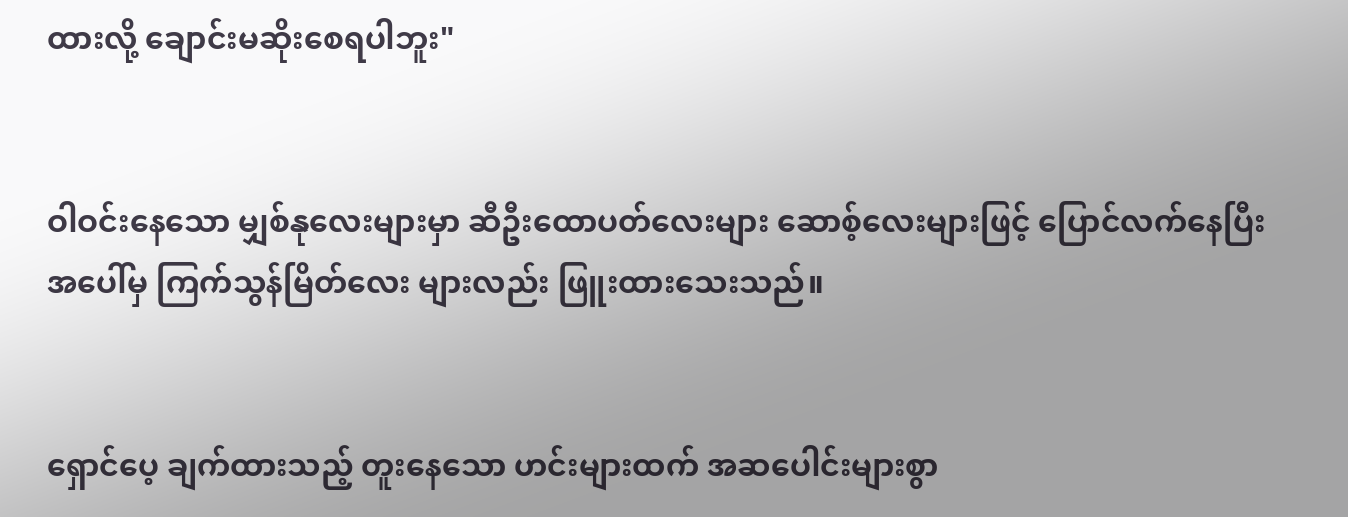ထားလို့ ချောင်းမဆိုးစေရပါဘူး"


ဝါဝင်းနေသော မျှစ်နုလေးများမှာ ဆီဦးထောပတ်လေးများ ဆောစ့်လေးများဖြင့် ပြောင်လက်နေပြီး အပေါ်မှ ကြက်သွန်မြိတ်လေး များလည်း ဖြူးထားသေးသည်။


ရှောင်ပေ့ ချက်ထားသည့် တူးနေသော ဟင်းများထက် အဆပေါင်းများစွာ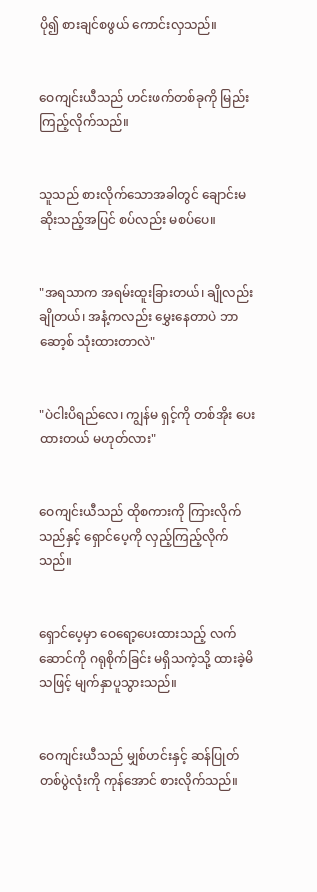ပို၍ စားချင်စဖွယ် ကောင်းလှသည်။


ဝေကျင်းယီသည် ဟင်းဖက်တစ်ခုကို မြည်းကြည့်လိုက်သည်။


သူသည် စားလိုက်သောအခါတွင် ချောင်းမဆိုးသည့်အပြင် စပ်လည်း မစပ်ပေ။


"အရသာက အရမ်းထူးခြားတယ်၊ ချိုလည်းချိုတယ်၊ အနံ့ကလည်း မွှေးနေတာပဲ ဘာဆော့စ် သုံးထားတာလဲ"


"ပဲငါးပိရည်လေ၊ ကျွန်မ ရှင့်ကို တစ်အိုး ပေးထားတယ် မဟုတ်လား"


ဝေကျင်းယီသည် ထိုစကားကို ကြားလိုက်သည်နှင့် ရှောင်ပေ့ကို လှည့်ကြည့်လိုက်သည်။


ရှောင်ပေ့မှာ ဝေရော့ပေးထားသည့် လက်ဆောင်ကို ဂရုစိုက်ခြင်း မရှိသကဲ့သို့ ထားခဲ့မိသဖြင့် မျက်နှာပူသွားသည်။


ဝေကျင်းယီသည် မျှစ်ဟင်းနှင့် ဆန်ပြုတ်တစ်ပွဲလုံးကို ကုန်အောင် စားလိုက်သည်။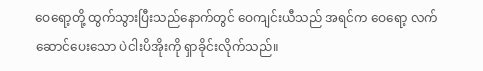ဝေရော့တို့ ထွက်သွားပြီးသည်နောက်တွင် ဝေကျင်းယီသည် အရင်က ဝေရော့ လက်ဆောင်ပေးသော ပဲငါးပိအိုးကို ရှာခိုင်းလိုက်သည်။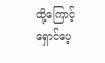ထို့ကြောင့် ရှောင်ပေ့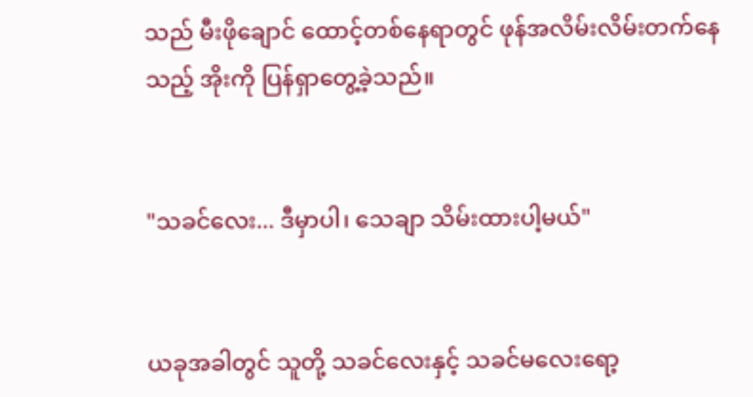သည် မီးဖိုချောင် ထောင့်တစ်နေရာတွင် ဖုန်အလိမ်းလိမ်းတက်နေသည့် အိုးကို ပြန်ရှာတွေ့ခဲ့သည်။


"သခင်လေး... ဒီမှာပါ၊ သေချာ သိမ်းထားပါ့မယ်"


ယခုအခါတွင် သူတို့ သခင်လေးနှင့် သခင်မလေးရော့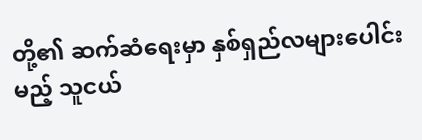တို့၏ ဆက်ဆံရေးမှာ နှစ်ရှည်လများပေါင်းမည့် သူငယ်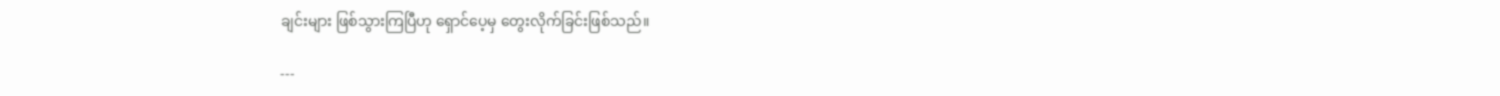ချင်းများ ဖြစ်သွားကြပြီဟု ရှောင်ပေ့မှ တွေးလိုက်ခြင်းဖြစ်သည်။

---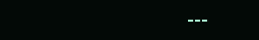---